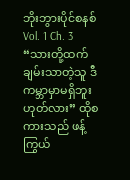ဘိုးဘွားပိုင်စနစ်
Vol. 1 Ch. 3
“သားတို့ထက် ချမ်းသာတဲ့သူ ဒီကမ္ဘာမှာမရှိဘူး ဟုတ်လား” ထိုစကားသည် ဖန့်ကြွယ်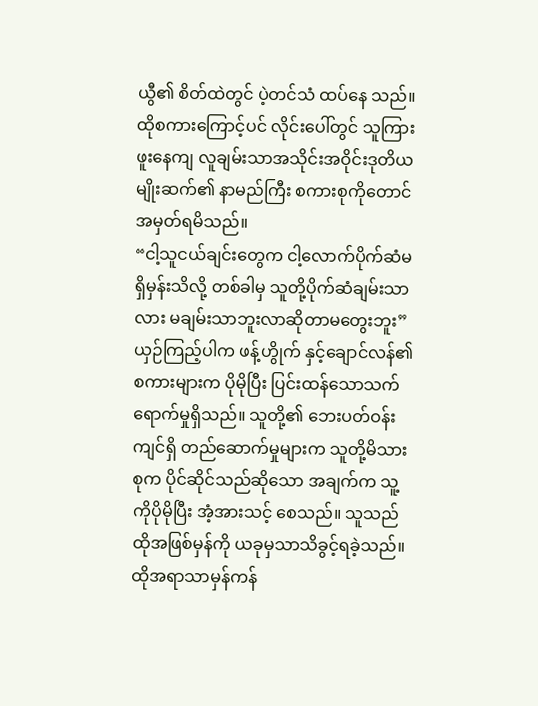ယွီ၏ စိတ်ထဲတွင် ပဲ့တင်သံ ထပ်နေ သည်။ ထိုစကားကြောင့်ပင် လိုင်းပေါ်တွင် သူကြားဖူးနေကျ လူချမ်းသာအသိုင်းအဝိုင်းဒုတိယမျိုးဆက်၏ နာမည်ကြီး စကားစုကိုတောင် အမှတ်ရမိသည်။
“ငါ့သူငယ်ချင်းတွေက ငါ့လောက်ပိုက်ဆံမရှိမှန်းသိလို့ တစ်ခါမှ သူတို့ပိုက်ဆံချမ်းသာလား မချမ်းသာဘူးလာဆိုတာမတွေးဘူး”
ယှဉ်ကြည့်ပါက ဖန့်ဟွိုက် နှင့်ချောင်လန်၏ စကားများက ပိုမိုပြီး ပြင်းထန်သောသက်ရောက်မှုရှိသည်။ သူတို့၏ ဘေးပတ်ဝန်းကျင်ရှိ တည်ဆောက်မှုများက သူတို့မိသားစုက ပိုင်ဆိုင်သည်ဆိုသော အချက်က သူ့ကိုပိုမိုပြီး အံ့အားသင့် စေသည်။ သူသည် ထိုအဖြစ်မှန်ကို ယခုမှသာသိခွင့်ရခဲ့သည်။
ထိုအရာသာမှန်ကန်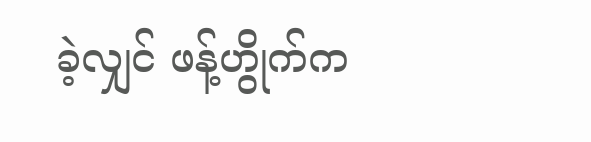ခဲ့လျှင် ဖန့်ဟွိုက်က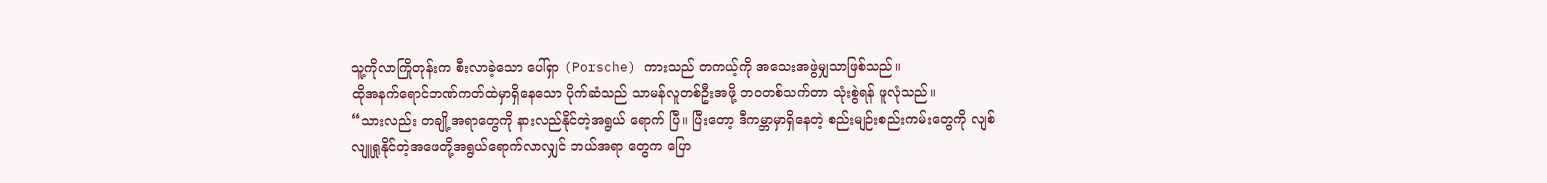သူ့ကိုလာကြိုတုန်းက စီးလာခဲ့သော ပေါ်ရှာ (Porsche) ကားသည် တကယ့်ကို အသေးအဖွဲမျှသာဖြစ်သည်။
ထိုအနက်ရောင်ဘဏ်ကတ်ထဲမှာရှိနေသော ပိုက်ဆံသည် သာမန်လူတစ်ဦးအဖို့ ဘဝတစ်သက်တာ သုံးစွဲရန် ဖူလုံသည်။
“သားလည်း တချို့အရာတွေကို နားလည်နိုင်တဲ့အရွယ် ရောက် ပြီ။ ပြီးတော့ ဒီကမ္ဘာမှာရှိနေတဲ့ စည်းမျဉ်းစည်းကမ်းတွေကို လျစ်လျူရှုနိုင်တဲ့အဖေတို့အရွယ်ရောက်လာလျှင် ဘယ်အရာ တွေက ပြော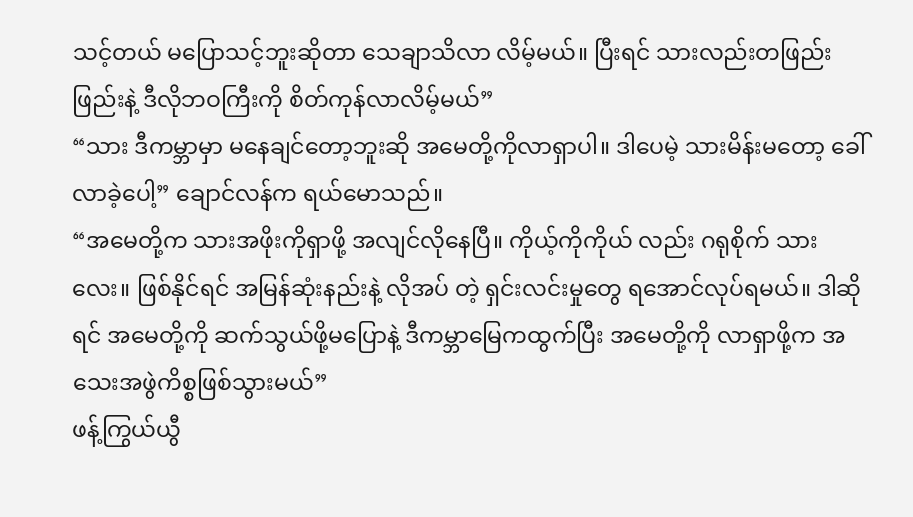သင့်တယ် မပြောသင့်ဘူးဆိုတာ သေချာသိလာ လိမ့်မယ်။ ပြီးရင် သားလည်းတဖြည်းဖြည်းနဲ့ ဒီလိုဘဝကြီးကို စိတ်ကုန်လာလိမ့်မယ်”
“သား ဒီကမ္ဘာမှာ မနေချင်တော့ဘူးဆို အမေတို့ကိုလာရှာပါ။ ဒါပေမဲ့ သားမိန်းမတော့ ခေါ်လာခဲ့ပေါ့” ချောင်လန်က ရယ်မောသည်။
“အမေတို့က သားအဖိုးကိုရှာဖို့ အလျင်လိုနေပြီ။ ကိုယ့်ကိုကိုယ် လည်း ဂရုစိုက် သားလေး။ ဖြစ်နိုင်ရင် အမြန်ဆုံးနည်းနဲ့ လိုအပ် တဲ့ ရှင်းလင်းမှုတွေ ရအောင်လုပ်ရမယ်။ ဒါဆိုရင် အမေတို့ကို ဆက်သွယ်ဖို့မပြောနဲ့ ဒီကမ္ဘာမြေကထွက်ပြီး အမေတို့ကို လာရှာဖို့က အသေးအဖွဲကိစ္စဖြစ်သွားမယ်”
ဖန့်ကြွယ်ယွီ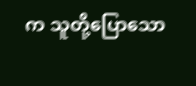က သူတို့ပြောသော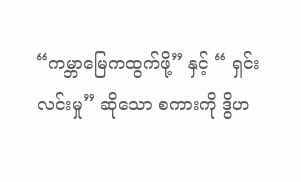“ကမ္ဘာမြေကထွက်ဖို့” နှင့် “ ရှင်းလင်းမှု” ဆိုသော စကားကို ဒွိဟ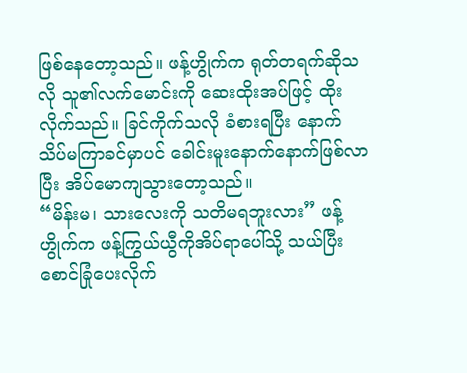ဖြစ်နေတော့သည်။ ဖန့်ဟွိုက်က ရုတ်တရက်ဆိုသလို သူ၏လက်မောင်းကို ဆေးထိုးအပ်ဖြင့် ထိုးလိုက်သည်။ ခြင်ကိုက်သလို ခံစားရပြီး နောက် သိပ်မကြာခင်မှာပင် ခေါင်းမူးနောက်နောက်ဖြစ်လာပြီး အိပ်မောကျသွားတော့သည်။
“မိန်းမ၊ သားလေးကို သတိမရဘူးလား” ဖန့်ဟွိုက်က ဖန့်ကြွယ်ယွီကိုအိပ်ရာပေါ်သို့ သယ်ပြီး စောင်ခြုံပေးလိုက်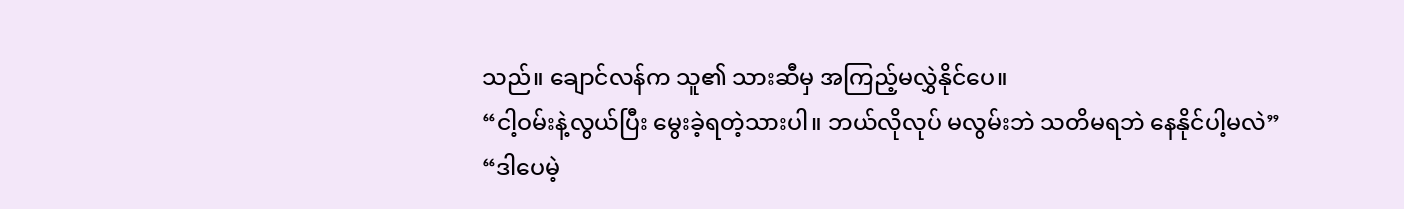သည်။ ချောင်လန်က သူ၏ သားဆီမှ အကြည့်မလွှဲနိုင်ပေ။
“ငါ့ဝမ်းနဲ့လွယ်ပြီး မွေးခဲ့ရတဲ့သားပါ။ ဘယ်လိုလုပ် မလွမ်းဘဲ သတိမရဘဲ နေနိုင်ပါ့မလဲ”
“ဒါပေမဲ့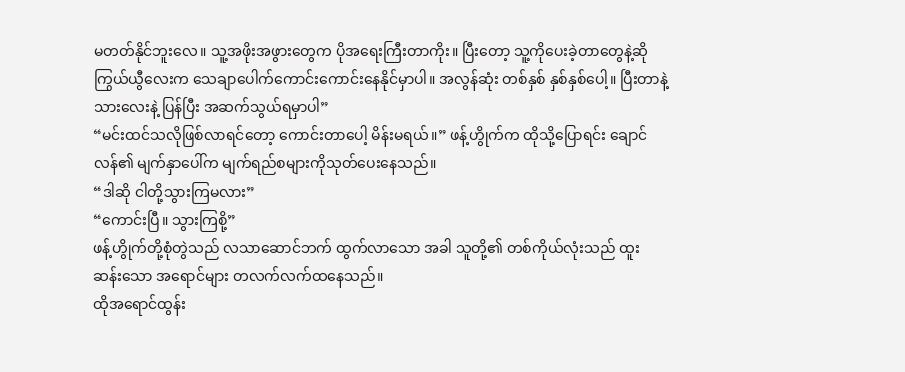မတတ်နိုင်ဘူးလေ။ သူ့အဖိုးအဖွားတွေက ပိုအရေးကြီးတာကိုး။ ပြီးတော့ သူ့ကိုပေးခဲ့တာတွေနဲ့ဆို ကြွယ်ယွီလေးက သေချာပေါက်ကောင်းကောင်းနေနိုင်မှာပါ။ အလွန်ဆုံး တစ်နှစ် နှစ်နှစ်ပေါ့။ ပြီးတာနဲ့ သားလေးနဲ့ ပြန်ပြီး အဆက်သွယ်ရမှာပါ”
“မင်းထင်သလိုဖြစ်လာရင်တော့ ကောင်းတာပေါ့ မိန်းမရယ်။” ဖန့်ဟွိုက်က ထိုသို့ပြောရင်း ချောင်လန်၏ မျက်နှာပေါ်က မျက်ရည်စများကိုသုတ်ပေးနေသည်။
“ဒါဆို ငါတို့သွားကြမလား”
“ကောင်းပြီ။ သွားကြစို့”
ဖန့်ဟွိုက်တို့စုံတွဲသည် လသာဆောင်ဘက် ထွက်လာသော အခါ သူတို့၏ တစ်ကိုယ်လုံးသည် ထူးဆန်းသော အရောင်များ တလက်လက်ထနေသည်။
ထိုအရောင်ထွန်း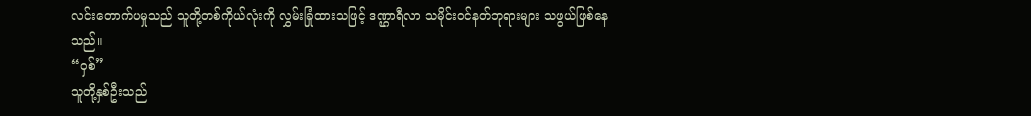လင်းတောက်ပမှုသည် သူတို့တစ်ကိုယ်လုံးကို လွှမ်းခြုံထားသဖြင့် ဒဏ္ဌာရီလာ သမိုင်းဝင်နတ်ဘုရားများ သဖွယ်ဖြစ်နေသည်။
“ဝှစ်”
သူတို့နှစ်ဦးသည်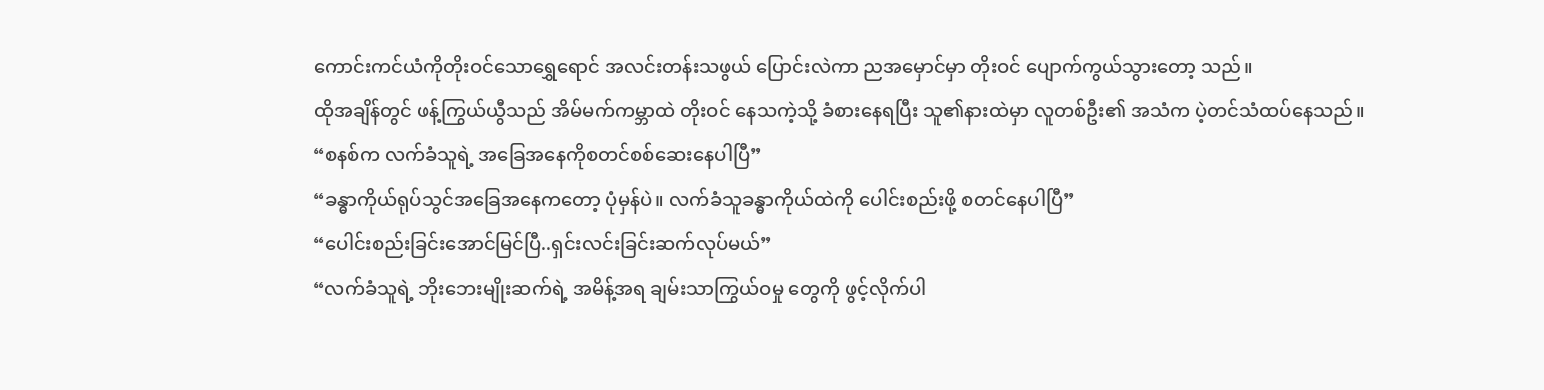ကောင်းကင်ယံကိုတိုးဝင်သောရွှေရောင် အလင်းတန်းသဖွယ် ပြောင်းလဲကာ ညအမှောင်မှာ တိုးဝင် ပျောက်ကွယ်သွားတော့ သည်။
ထိုအချိန်တွင် ဖန့်ကြွယ်ယွီသည် အိမ်မက်ကမ္ဘာထဲ တိုးဝင် နေသကဲ့သို့ ခံစားနေရပြီး သူ၏နားထဲမှာ လူတစ်ဦး၏ အသံက ပဲ့တင်သံထပ်နေသည်။
“စနစ်က လက်ခံသူရဲ့ အခြေအနေကိုစတင်စစ်ဆေးနေပါပြီ”
“ခန္ဓာကိုယ်ရုပ်သွင်အခြေအနေကတော့ ပုံမှန်ပဲ။ လက်ခံသူခန္ဓာကိုယ်ထဲကို ပေါင်းစည်းဖို့ စတင်နေပါပြီ”
“ပေါင်းစည်းခြင်းအောင်မြင်ပြီ..ရှင်းလင်းခြင်းဆက်လုပ်မယ်”
“လက်ခံသူရဲ့ ဘိုးဘေးမျိုးဆက်ရဲ့ အမိန့်အရ ချမ်းသာကြွယ်ဝမှု တွေကို ဖွင့်လိုက်ပါ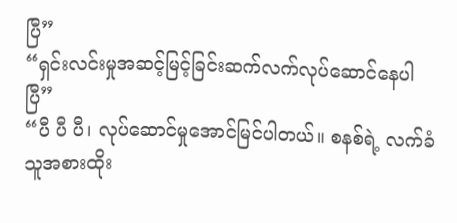ပြီ”
“ရှင်းလင်းမှုအဆင့်မြင့်ခြင်းဆက်လက်လုပ်ဆောင်နေပါပြီ”
“ပီ ပီ ပီ၊ လုပ်ဆောင်မှုအောင်မြင်ပါတယ်။ စနစ်ရဲ့ လက်ခံသူအစားထိုး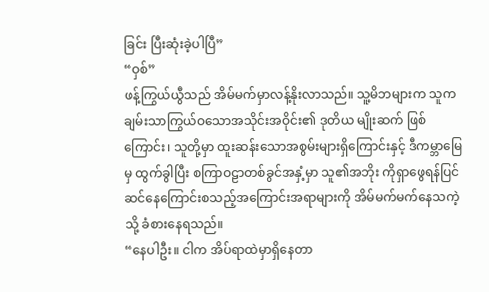ခြင်း ပြီးဆုံးခဲ့ပါပြီ”
“ဝှစ်”
ဖန့်ကြွယ်ယွီသည် အိမ်မက်မှာလန့်နိုးလာသည်။ သူ့မိဘများက သူက ချမ်းသာကြွယ်ဝသောအသိုင်းအဝိုင်း၏ ဒုတိယ မျိုးဆက် ဖြစ်ကြောင်း၊ သူတို့မှာ ထူးဆန်းသောအစွမ်းများရှိကြောင်းနှင့် ဒီကမ္ဘာမြေမှ ထွက်ခွါပြီး စကြာဝဠာတစ်ခွင်အနှံ့မှာ သူ၏အဘိုး ကိုရှာဖွေရန်ပြင်ဆင်နေကြောင်းစသည့်အကြောင်းအရာများကို အိမ်မက်မက်နေသကဲ့သို့ ခံစားနေရသည်။
“နေပါဦး။ ငါက အိပ်ရာထဲမှာရှိနေတာ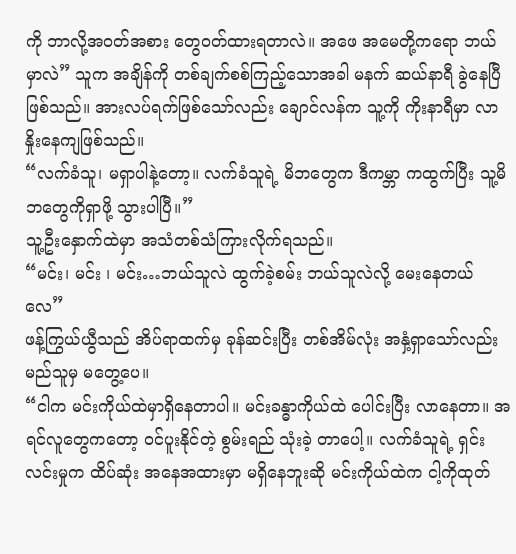ကို ဘာလို့အဝတ်အစား တွေဝတ်ထားရတာလဲ။ အဖေ အမေတို့ကရော ဘယ်မှာလဲ” သူက အချိန်ကို တစ်ချက်စစ်ကြည့်သောအခါ မနက် ဆယ်နာရီ ခွဲနေပြီ ဖြစ်သည်။ အားလပ်ရက်ဖြစ်သော်လည်း ချောင်လန်က သူ့ကို ကိုးနာရီမှာ လာနှိုးနေကျဖြစ်သည်။
“လက်ခံသူ၊ မရှာပါနဲ့တော့။ လက်ခံသူရဲ့ မိဘတွေက ဒီကမ္ဘာ ကထွက်ပြီး သူ့မိဘတွေကိုရှာဖို့ သွားပါပြီ။”
သူ့ဦးနှောက်ထဲမှာ အသံတစ်သံကြားလိုက်ရသည်။
“မင်း၊ မင်း ၊ မင်း…ဘယ်သူလဲ ထွက်ခဲ့စမ်း ဘယ်သူလဲလို့ မေးနေတယ်လေ”
ဖန့်ကြွယ်ယွီသည် အိပ်ရာထက်မှ ခုန်ဆင်းပြီး တစ်အိမ်လုံး အနှံ့ရှာသော်လည်း မည်သူမှ မတွေ့ပေ။
“ငါက မင်းကိုယ်ထဲမှာရှိနေတာပါ။ မင်းခန္ဓာကိုယ်ထဲ ပေါင်းပြီး လာနေတာ။ အရင်လူတွေကတော့ ဝင်ပူးနိုင်တဲ့ စွမ်းရည် သုံးခဲ့ တာပေါ့။ လက်ခံသူရဲ့ ရှင်းလင်းမှုက ထိပ်ဆုံး အနေအထားမှာ မရှိနေဘူးဆို မင်းကိုယ်ထဲက ငါ့ကိုထုတ်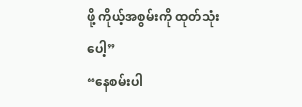ဖို့ ကိုယ့်အစွမ်းကို ထုတ်သုံးပေါ့”
“နေစမ်းပါ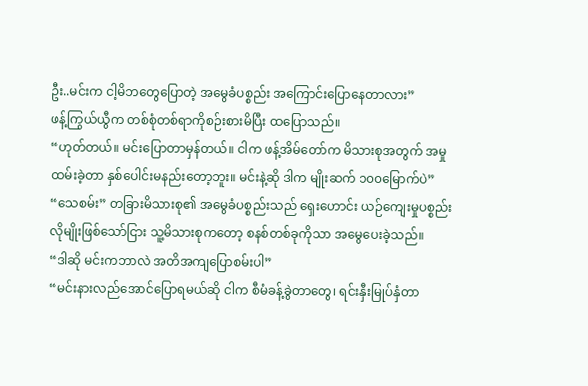ဦး..မင်းက ငါ့မိဘတွေပြောတဲ့ အမွေခံပစ္စည်း အကြောင်းပြောနေတာလား”
ဖန့်ကြွယ်ယွီက တစ်စုံတစ်ရာကိုစဉ်းစားမိပြီး ထပြောသည်။
“ဟုတ်တယ်။ မင်းပြောတာမှန်တယ်။ ငါက ဖန့်အိမ်တော်က မိသားစုအတွက် အမှုထမ်းခဲ့တာ နှစ်ပေါင်းမနည်းတော့ဘူး။ မင်းနဲ့ဆို ဒါက မျိုးဆက် ၁၀၀မြောက်ပဲ”
“သေစမ်း” တခြားမိသားစု၏ အမွေခံပစ္စည်းသည် ရှေးဟောင်း ယဉ်ကျေးမှုပစ္စည်းလိုမျိုးဖြစ်သော်ငြား သူ့မိသားစုကတော့ စနစ်တစ်ခုကိုသာ အမွေပေးခဲ့သည်။
“ဒါဆို မင်းကဘာလဲ အတိအကျပြောစမ်းပါ”
“မင်းနားလည်အောင်ပြောရမယ်ဆို ငါက စီမံခန့်ခွဲတာတွေ၊ ရင်းနှီးမြုပ်နှံတာ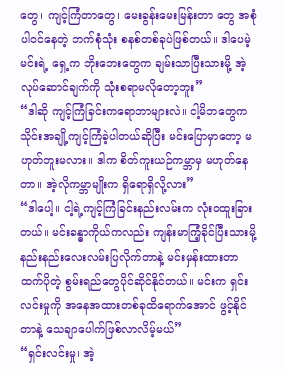တွေ၊ ကျင့်ကြံတာတွေ၊ မေးခွန်းမေးမြန်းတာ တွေ အစုံပါဝင်နေတဲ့ ဘက်စုံသုံး စနစ်တစ်ခုပဲဖြစ်တယ်။ ဒါပေမဲ့ မင်းရဲ့ ရှေ့က ဘိုးဘေးတွေက ချမ်းသာပြီးသားမို့ အဲ့လုပ်ဆောင်ချက်ကို သုံးစရာမလိုတော့ဘူး”
“ဒါဆို ကျင့်ကြံခြင်းကရောဘာများလဲ။ ငါ့မိဘတွေက သိုင်းအချို့ကျင့်ကြံခဲ့ပါတယ်ဆိုပြီး မင်းပြောမှာတော့ မဟုတ်ဘူးမလား။ ဒါက စိတ်ကူးယဉ်ကမ္ဘာမှ မဟုတ်နေတာ။ အဲ့လိုကမ္ဘာမျိုးက ရှိရောရှိလို့လား”
“ဒါပေါ့။ ငါ့ရဲ့ကျင့်ကြံခြင်းနည်းလမ်းက လုံးဝထူးခြားတယ်။ မင်းခန္ဓာကိုယ်ကလည်း ကျန်းမာကြံ့ခိုင်ပြီးသားမို့ နည်းနည်းလေးလမ်းပြလိုက်တာနဲ့ မင်းမှန်းထားတာထက်ပိုတဲ့ စွမ်းရည်တွေပိုင်ဆိုင်နိုင်တယ်။ မင်းက ရှင်းလင်းမှုကို အနေအထားတစ်ခုထိရောက်အောင် ဖွင့်နိုင်တာနဲ့ သေချာပေါက်ဖြစ်လာလိမ့်မယ်”
“ရှင်းလင်းမှု၊ အဲ့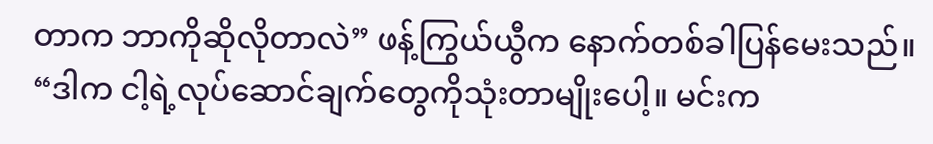တာက ဘာကိုဆိုလိုတာလဲ” ဖန့်ကြွယ်ယွီက နောက်တစ်ခါပြန်မေးသည်။
“ဒါက ငါ့ရဲ့လုပ်ဆောင်ချက်တွေကိုသုံးတာမျိုးပေါ့။ မင်းက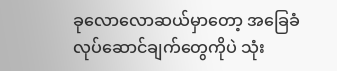ခုလောလောဆယ်မှာတော့ အခြေခံလုပ်ဆောင်ချက်တွေကိုပဲ သုံး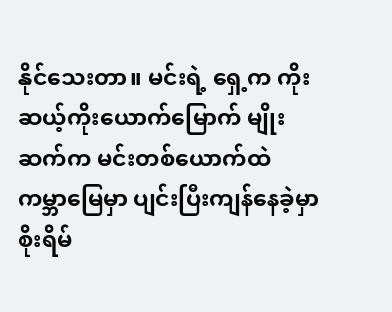နိုင်သေးတာ။ မင်းရဲ့ ရှေ့က ကိုးဆယ့်ကိုးယောက်မြောက် မျိုးဆက်က မင်းတစ်ယောက်ထဲ ကမ္ဘာမြေမှာ ပျင်းပြီးကျန်နေခဲ့မှာစိုးရိမ်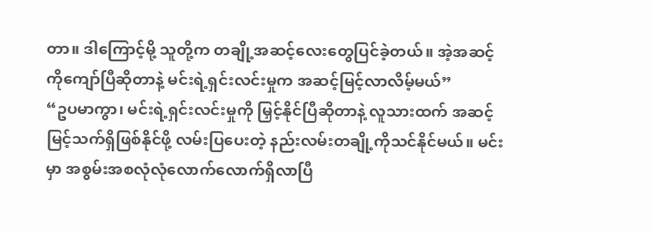တာ။ ဒါကြောင့်မို့ သူတို့က တချို့အဆင့်လေးတွေပြင်ခဲ့တယ်။ အဲ့အဆင့်ကိုကျော်ပြီဆိုတာနဲ့ မင်းရဲ့ရှင်းလင်းမှုက အဆင့်မြင့်လာလိမ့်မယ်”
“ဥပမာကွာ၊ မင်းရဲ့ရှင်းလင်းမှုကို မြှင့်နိုင်ပြီဆိုတာနဲ့ လူသားထက် အဆင့်မြင့်သက်ရှိဖြစ်နိုင်ဖို့ လမ်းပြပေးတဲ့ နည်းလမ်းတချို့ကိုသင်နိုင်မယ်။ မင်းမှာ အစွမ်းအစလုံလုံလောက်လောက်ရှိလာပြီ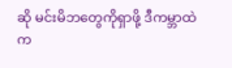ဆို မင်းမိဘတွေကိုရှာဖို့ ဒီကမ္ဘာထဲက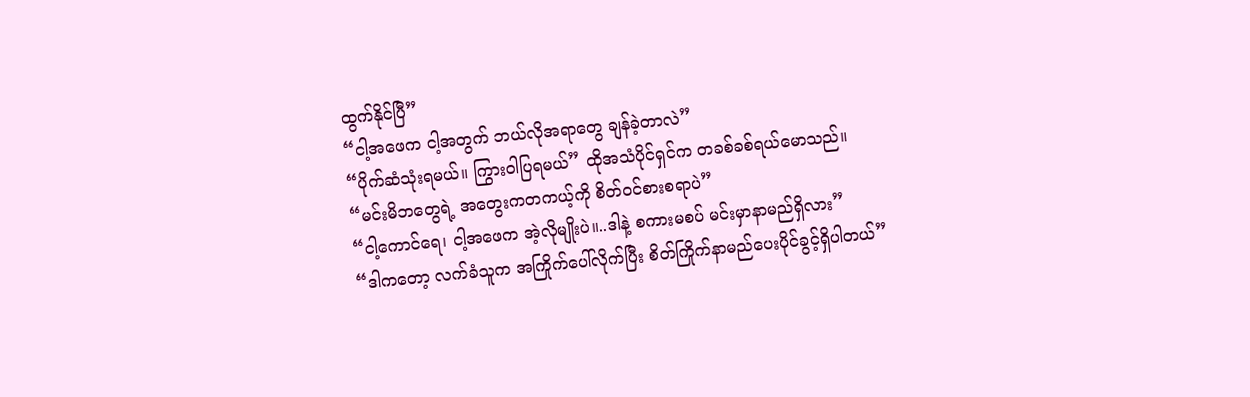ထွက်နိုင်ပြီ”
“ငါ့အဖေက ငါ့အတွက် ဘယ်လိုအရာတွေ ချန်ခဲ့တာလဲ”
“ပိုက်ဆံသုံးရမယ်။ ကြွားဝါပြရမယ်” ထိုအသံပိုင်ရှင်က တခစ်ခစ်ရယ်မောသည်။
“မင်းမိဘတွေရဲ့ အတွေးကတကယ့်ကို စိတ်ဝင်စားစရာပဲ”
“ငါ့ကောင်ရေ၊ ငါ့အဖေက အဲ့လိုမျိုးပဲ။..ဒါနဲ့ စကားမစပ် မင်းမှာနာမည်ရှိလား”
“ဒါကတော့ လက်ခံသူက အကြိုက်ပေါ်လိုက်ပြီး စိတ်ကြိုက်နာမည်ပေးပိုင်ခွင့်ရှိပါတယ်”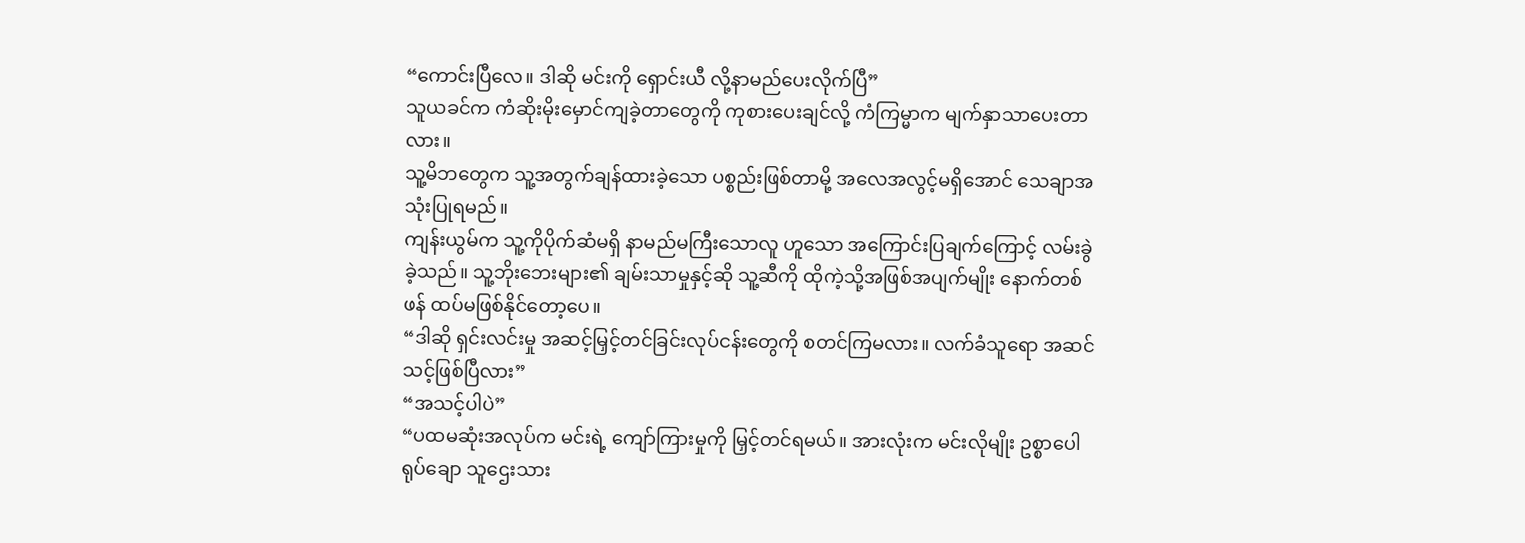“ကောင်းပြီလေ။ ဒါဆို မင်းကို ရှောင်းယီ လို့နာမည်ပေးလိုက်ပြီ”
သူယခင်က ကံဆိုးမိုးမှောင်ကျခဲ့တာတွေကို ကုစားပေးချင်လို့ ကံကြမ္မာက မျက်နှာသာပေးတာလား။
သူ့မိဘတွေက သူ့အတွက်ချန်ထားခဲ့သော ပစ္စည်းဖြစ်တာမို့ အလေအလွင့်မရှိအောင် သေချာအသုံးပြုရမည်။
ကျန်းယွမ်က သူ့ကိုပိုက်ဆံမရှိ နာမည်မကြီးသောလူ ဟူသော အကြောင်းပြချက်ကြောင့် လမ်းခွဲခဲ့သည်။ သူ့ဘိုးဘေးများ၏ ချမ်းသာမှုနှင့်ဆို သူ့ဆီကို ထိုကဲ့သို့အဖြစ်အပျက်မျိုး နောက်တစ်ဖန် ထပ်မဖြစ်နိုင်တော့ပေ။
“ဒါဆို ရှင်းလင်းမှု အဆင့်မြှင့်တင်ခြင်းလုပ်ငန်းတွေကို စတင်ကြမလား။ လက်ခံသူရော အဆင်သင့်ဖြစ်ပြီလား”
“အသင့်ပါပဲ”
“ပထမဆုံးအလုပ်က မင်းရဲ့ ကျော်ကြားမှုကို မြှင့်တင်ရမယ်။ အားလုံးက မင်းလိုမျိုး ဥစ္စာပေါရုပ်ချော သူဌေးသား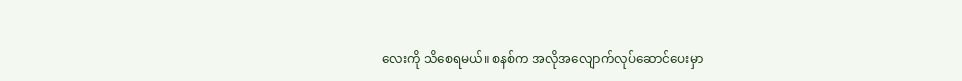လေးကို သိစေရမယ်။ စနစ်က အလိုအလျောက်လုပ်ဆောင်ပေးမှာ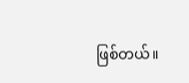ဖြစ်တယ်။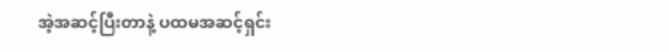အဲ့အဆင့်ပြီးတာနဲ့ ပထမအဆင့်ရှင်း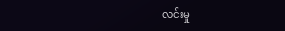လင်းမှု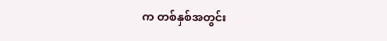က တစ်နှစ်အတွင်း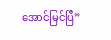အောင်မြင်ပြီ”